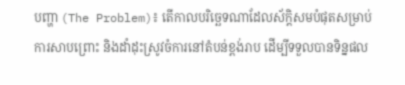បញ្ហា (The Problem)៖ តើកាលបរិច្ឆេទណាដែលស័ក្តិសមបំផុតសម្រាប់ការសាបព្រោះ និងដាំដុះស្រូវចំការនៅតំបន់ខ្ពង់រាប ដើម្បីទទួលបានទិន្នផល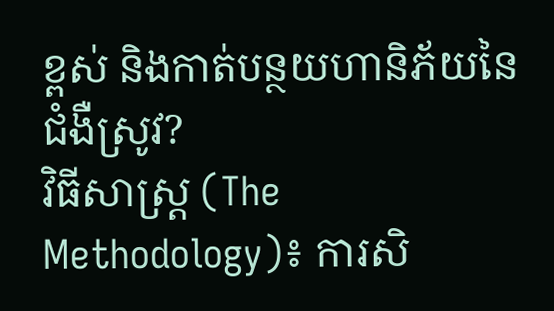ខ្ពស់ និងកាត់បន្ថយហានិភ័យនៃជំងឺស្រូវ?
វិធីសាស្ត្រ (The Methodology)៖ ការសិ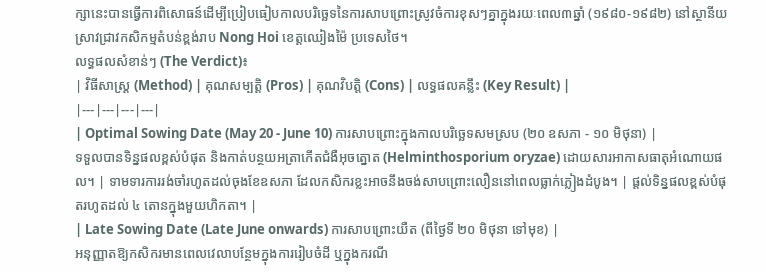ក្សានេះបានធ្វើការពិសោធន៍ដើម្បីប្រៀបធៀបកាលបរិច្ឆេទនៃការសាបព្រោះស្រូវចំការខុសៗគ្នាក្នុងរយៈពេល៣ឆ្នាំ (១៩៨០-១៩៨២) នៅស្ថានីយស្រាវជ្រាវកសិកម្មតំបន់ខ្ពង់រាប Nong Hoi ខេត្តឈៀងម៉ៃ ប្រទេសថៃ។
លទ្ធផលសំខាន់ៗ (The Verdict)៖
| វិធីសាស្ត្រ (Method) | គុណសម្បត្តិ (Pros) | គុណវិបត្តិ (Cons) | លទ្ធផលគន្លឹះ (Key Result) |
|---|---|---|---|
| Optimal Sowing Date (May 20 - June 10) ការសាបព្រោះក្នុងកាលបរិច្ឆេទសមស្រប (២០ ឧសភា - ១០ មិថុនា) |
ទទួលបានទិន្នផលខ្ពស់បំផុត និងកាត់បន្ថយអត្រាកើតជំងឺអុចត្នោត (Helminthosporium oryzae) ដោយសារអាកាសធាតុអំណោយផល។ | ទាមទារការរង់ចាំរហូតដល់ចុងខែឧសភា ដែលកសិករខ្លះអាចនឹងចង់សាបព្រោះលឿននៅពេលធ្លាក់ភ្លៀងដំបូង។ | ផ្តល់ទិន្នផលខ្ពស់បំផុតរហូតដល់ ៤ តោនក្នុងមួយហិកតា។ |
| Late Sowing Date (Late June onwards) ការសាបព្រោះយឺត (ពីថ្ងៃទី ២០ មិថុនា ទៅមុខ) |
អនុញ្ញាតឱ្យកសិករមានពេលវេលាបន្ថែមក្នុងការរៀបចំដី ឬក្នុងករណី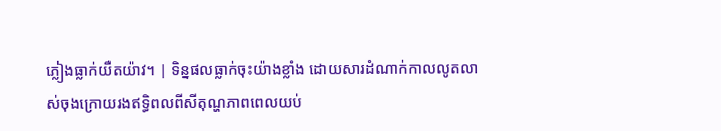ភ្លៀងធ្លាក់យឺតយ៉ាវ។ | ទិន្នផលធ្លាក់ចុះយ៉ាងខ្លាំង ដោយសារដំណាក់កាលលូតលាស់ចុងក្រោយរងឥទ្ធិពលពីសីតុណ្ហភាពពេលយប់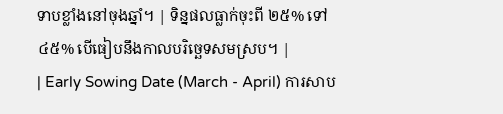ទាបខ្លាំងនៅចុងឆ្នាំ។ | ទិន្នផលធ្លាក់ចុះពី ២៥% ទៅ ៤៥% បើធៀបនឹងកាលបរិច្ឆេទសមស្រប។ |
| Early Sowing Date (March - April) ការសាប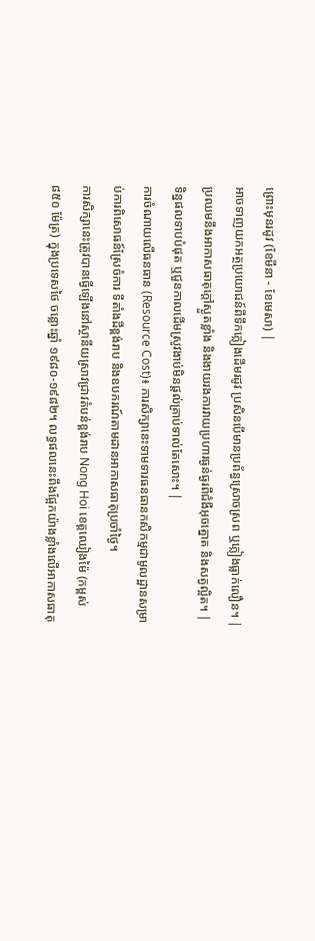ព្រោះមុនរដូវ (ខែមីនា - ខែមេសា) |
អាចទាញយកអត្ថប្រយោជន៍ពីទឹកភ្លៀងដើមរដូវ ប្រសិនបើមានប្រព័ន្ធស្រោចស្រព ឬភ្លៀងធ្លាក់លឿន។ | ប្រឈមនឹងអាកាសធាតុក្តៅស្ងួតខ្លាំង និងងាយរងការវាយប្រហារធ្ងន់ធ្ងរពីជំងឺអុចត្នោត និងសត្វល្អិត។ | ទិន្នផលទាបបំផុត ឬជួនកាលដើមស្រូវងាប់មិនផ្តល់គ្រាប់ទាល់តែសោះ។ |
ការចំណាយលើធនធាន (Resource Cost)៖ ការសិក្សានេះទាមទារធនធានកសិកម្មជាមូលដ្ឋានសម្រាប់ការពិសោធន៍ស្រែចំការ ទីតាំងដីខ្ពង់រាប និងឧបករណ៍តាមដានអាកាសធាតុប្រចាំថ្ងៃ។
ការសិក្សានេះត្រូវបានធ្វើឡើងនៅស្ថានីយស្រាវជ្រាវតំបន់ខ្ពង់រាប Nong Hoi ខេត្តឈៀងម៉ៃ (កម្ពស់ ៨៥០ ម៉ែត្រ) ក្នុងប្រទេសថៃ ចន្លោះឆ្នាំ ១៩៨០-១៩៨២។ លទ្ធផលនេះពឹងផ្អែកយ៉ាងខ្លាំងលើអាកាសធាតុ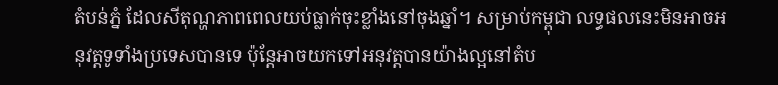តំបន់ភ្នំ ដែលសីតុណ្ហភាពពេលយប់ធ្លាក់ចុះខ្លាំងនៅចុងឆ្នាំ។ សម្រាប់កម្ពុជា លទ្ធផលនេះមិនអាចអនុវត្តទូទាំងប្រទេសបានទេ ប៉ុន្តែអាចយកទៅអនុវត្តបានយ៉ាងល្អនៅតំប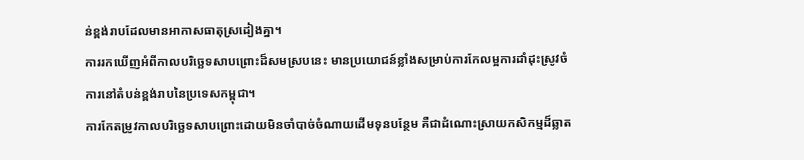ន់ខ្ពង់រាបដែលមានអាកាសធាតុស្រដៀងគ្នា។
ការរកឃើញអំពីកាលបរិច្ឆេទសាបព្រោះដ៏សមស្របនេះ មានប្រយោជន៍ខ្លាំងសម្រាប់ការកែលម្អការដាំដុះស្រូវចំការនៅតំបន់ខ្ពង់រាបនៃប្រទេសកម្ពុជា។
ការកែតម្រូវកាលបរិច្ឆេទសាបព្រោះដោយមិនចាំបាច់ចំណាយដើមទុនបន្ថែម គឺជាដំណោះស្រាយកសិកម្មដ៏ឆ្លាត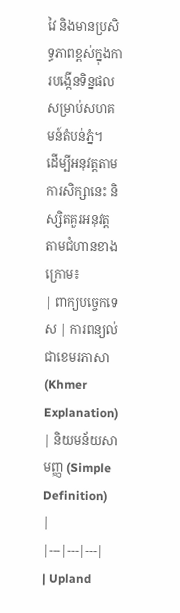វៃ និងមានប្រសិទ្ធភាពខ្ពស់ក្នុងការបង្កើនទិន្នផលសម្រាប់សហគមន៍តំបន់ភ្នំ។
ដើម្បីអនុវត្តតាមការសិក្សានេះ និស្សិតគួរអនុវត្តតាមជំហានខាងក្រោម៖
| ពាក្យបច្ចេកទេស | ការពន្យល់ជាខេមរភាសា (Khmer Explanation) | និយមន័យសាមញ្ញ (Simple Definition) |
|---|---|---|
| Upland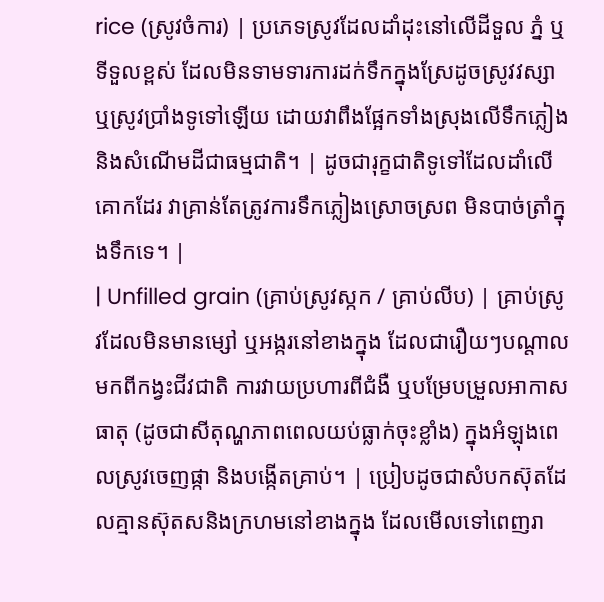rice (ស្រូវចំការ) | ប្រភេទស្រូវដែលដាំដុះនៅលើដីទួល ភ្នំ ឬទីទួលខ្ពស់ ដែលមិនទាមទារការដក់ទឹកក្នុងស្រែដូចស្រូវវស្សា ឬស្រូវប្រាំងទូទៅឡើយ ដោយវាពឹងផ្អែកទាំងស្រុងលើទឹកភ្លៀង និងសំណើមដីជាធម្មជាតិ។ | ដូចជារុក្ខជាតិទូទៅដែលដាំលើគោកដែរ វាគ្រាន់តែត្រូវការទឹកភ្លៀងស្រោចស្រព មិនបាច់ត្រាំក្នុងទឹកទេ។ |
| Unfilled grain (គ្រាប់ស្រូវស្កក / គ្រាប់លីប) | គ្រាប់ស្រូវដែលមិនមានម្សៅ ឬអង្ករនៅខាងក្នុង ដែលជារឿយៗបណ្តាលមកពីកង្វះជីវជាតិ ការវាយប្រហារពីជំងឺ ឬបម្រែបម្រួលអាកាសធាតុ (ដូចជាសីតុណ្ហភាពពេលយប់ធ្លាក់ចុះខ្លាំង) ក្នុងអំឡុងពេលស្រូវចេញផ្កា និងបង្កើតគ្រាប់។ | ប្រៀបដូចជាសំបកស៊ុតដែលគ្មានស៊ុតសនិងក្រហមនៅខាងក្នុង ដែលមើលទៅពេញរា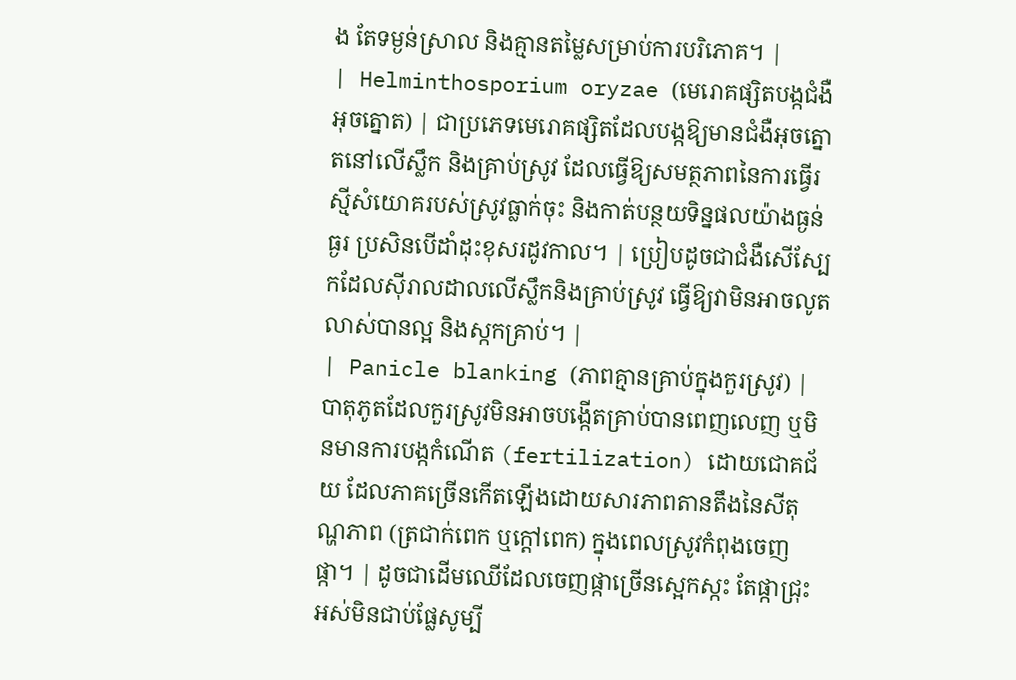ង តែទម្ងន់ស្រាល និងគ្មានតម្លៃសម្រាប់ការបរិភោគ។ |
| Helminthosporium oryzae (មេរោគផ្សិតបង្កជំងឺអុចត្នោត) | ជាប្រភេទមេរោគផ្សិតដែលបង្កឱ្យមានជំងឺអុចត្នោតនៅលើស្លឹក និងគ្រាប់ស្រូវ ដែលធ្វើឱ្យសមត្ថភាពនៃការធ្វើរស្មីសំយោគរបស់ស្រូវធ្លាក់ចុះ និងកាត់បន្ថយទិន្នផលយ៉ាងធ្ងន់ធ្ងរ ប្រសិនបើដាំដុះខុសរដូវកាល។ | ប្រៀបដូចជាជំងឺសើស្បែកដែលស៊ីរាលដាលលើស្លឹកនិងគ្រាប់ស្រូវ ធ្វើឱ្យវាមិនអាចលូតលាស់បានល្អ និងស្កកគ្រាប់។ |
| Panicle blanking (ភាពគ្មានគ្រាប់ក្នុងកួរស្រូវ) | បាតុភូតដែលកួរស្រូវមិនអាចបង្កើតគ្រាប់បានពេញលេញ ឬមិនមានការបង្កកំណើត (fertilization) ដោយជោគជ័យ ដែលភាគច្រើនកើតឡើងដោយសារភាពតានតឹងនៃសីតុណ្ហភាព (ត្រជាក់ពេក ឬក្តៅពេក) ក្នុងពេលស្រូវកំពុងចេញផ្កា។ | ដូចជាដើមឈើដែលចេញផ្កាច្រើនស្អេកស្កះ តែផ្កាជ្រុះអស់មិនជាប់ផ្លែសូម្បី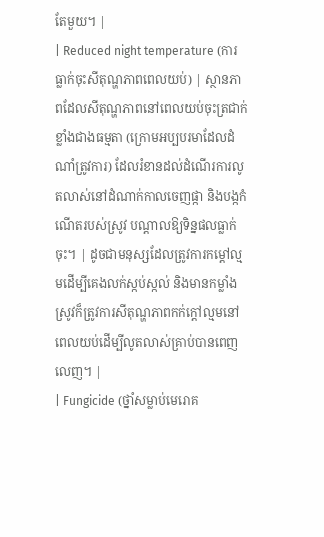តែមួយ។ |
| Reduced night temperature (ការធ្លាក់ចុះសីតុណ្ហភាពពេលយប់) | ស្ថានភាពដែលសីតុណ្ហភាពនៅពេលយប់ចុះត្រជាក់ខ្លាំងជាងធម្មតា (ក្រោមអប្បបរមាដែលដំណាំត្រូវការ) ដែលរំខានដល់ដំណើរការលូតលាស់នៅដំណាក់កាលចេញផ្កា និងបង្កកំណើតរបស់ស្រូវ បណ្តាលឱ្យទិន្នផលធ្លាក់ចុះ។ | ដូចជាមនុស្សដែលត្រូវការកម្តៅល្មមដើម្បីគេងលក់ស្កប់ស្កល់ និងមានកម្លាំង ស្រូវក៏ត្រូវការសីតុណ្ហភាពកក់ក្តៅល្មមនៅពេលយប់ដើម្បីលូតលាស់គ្រាប់បានពេញលេញ។ |
| Fungicide (ថ្នាំសម្លាប់មេរោគ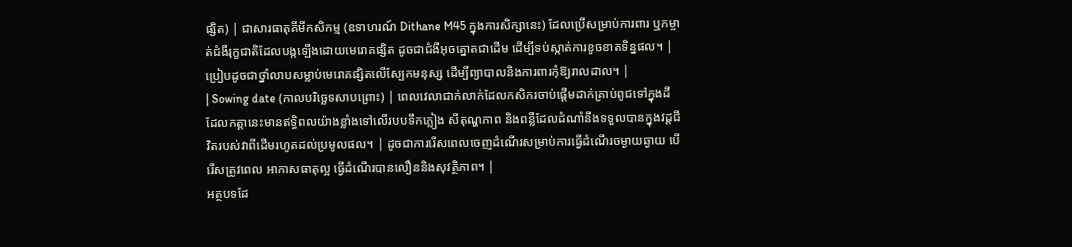ផ្សិត) | ជាសារធាតុគីមីកសិកម្ម (ឧទាហរណ៍ Dithane M45 ក្នុងការសិក្សានេះ) ដែលប្រើសម្រាប់ការពារ ឬកម្ចាត់ជំងឺរុក្ខជាតិដែលបង្កឡើងដោយមេរោគផ្សិត ដូចជាជំងឺអុចត្នោតជាដើម ដើម្បីទប់ស្កាត់ការខូចខាតទិន្នផល។ | ប្រៀបដូចជាថ្នាំលាបសម្លាប់មេរោគផ្សិតលើស្បែកមនុស្ស ដើម្បីព្យាបាលនិងការពារកុំឱ្យរាលដាល។ |
| Sowing date (កាលបរិច្ឆេទសាបព្រោះ) | ពេលវេលាជាក់លាក់ដែលកសិករចាប់ផ្តើមដាក់គ្រាប់ពូជទៅក្នុងដី ដែលកត្តានេះមានឥទ្ធិពលយ៉ាងខ្លាំងទៅលើរបបទឹកភ្លៀង សីតុណ្ហភាព និងពន្លឺដែលដំណាំនឹងទទួលបានក្នុងវដ្តជីវិតរបស់វាពីដើមរហូតដល់ប្រមូលផល។ | ដូចជាការរើសពេលចេញដំណើរសម្រាប់ការធ្វើដំណើរចម្ងាយឆ្ងាយ បើរើសត្រូវពេល អាកាសធាតុល្អ ធ្វើដំណើរបានលឿននិងសុវត្ថិភាព។ |
អត្ថបទដែ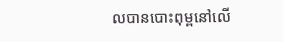លបានបោះពុម្ពនៅលើ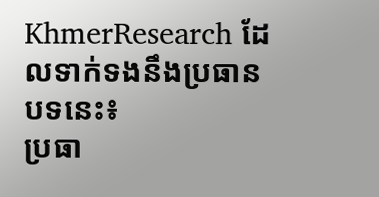KhmerResearch ដែលទាក់ទងនឹងប្រធានបទនេះ៖
ប្រធា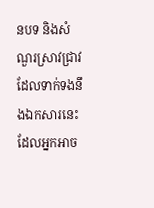នបទ និងសំណួរស្រាវជ្រាវដែលទាក់ទងនឹងឯកសារនេះ ដែលអ្នកអាច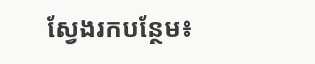ស្វែងរកបន្ថែម៖